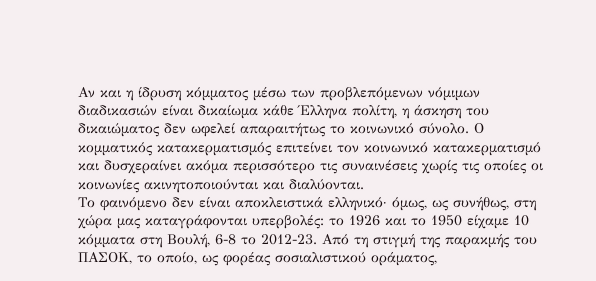Αν και η ίδρυση κόμματος μέσω των προβλεπόμενων νόμιμων διαδικασιών είναι δικαίωμα κάθε Έλληνα πολίτη, η άσκηση του δικαιώματος δεν ωφελεί απαραιτήτως το κοινωνικό σύνολο. Ο κομματικός κατακερματισμός επιτείνει τον κοινωνικό κατακερματισμό και δυσχεραίνει ακόμα περισσότερο τις συναινέσεις χωρίς τις οποίες οι κοινωνίες ακινητοποιούνται και διαλύονται.
Το φαινόμενο δεν είναι αποκλειστικά ελληνικό· όμως, ως συνήθως, στη χώρα μας καταγράφονται υπερβολές: το 1926 και το 1950 είχαμε 10 κόμματα στη Βουλή, 6-8 το 2012-23. Από τη στιγμή της παρακμής του ΠΑΣΟΚ, το οποίο, ως φορέας σοσιαλιστικού οράματος,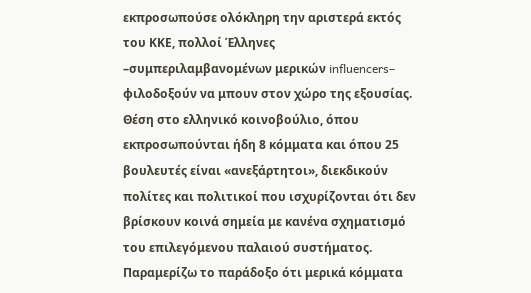εκπροσωπούσε ολόκληρη την αριστερά εκτός του ΚΚΕ, πολλοί Έλληνες –συμπεριλαμβανομένων μερικών influencers– φιλοδοξούν να μπουν στον χώρο της εξουσίας. Θέση στο ελληνικό κοινοβούλιο, όπου εκπροσωπούνται ήδη 8 κόμματα και όπου 25 βουλευτές είναι «ανεξάρτητοι», διεκδικούν πολίτες και πολιτικοί που ισχυρίζονται ότι δεν βρίσκουν κοινά σημεία με κανένα σχηματισμό του επιλεγόμενου παλαιού συστήματος.
Παραμερίζω το παράδοξο ότι μερικά κόμματα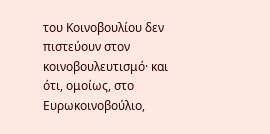του Κοινοβουλίου δεν πιστεύουν στον κοινοβουλευτισμό· και ότι, ομοίως, στο Ευρωκοινοβούλιο,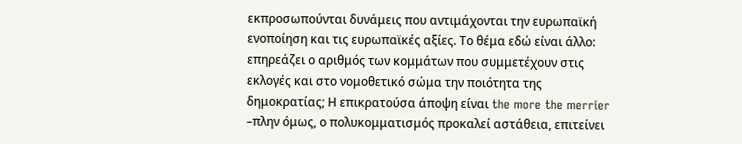εκπροσωπούνται δυνάμεις που αντιμάχονται την ευρωπαϊκή ενοποίηση και τις ευρωπαϊκές αξίες. Το θέμα εδώ είναι άλλο: επηρεάζει ο αριθμός των κομμάτων που συμμετέχουν στις εκλογές και στο νομοθετικό σώμα την ποιότητα της δημοκρατίας; Η επικρατούσα άποψη είναι the more the merrier –πλην όμως, ο πολυκομματισμός προκαλεί αστάθεια, επιτείνει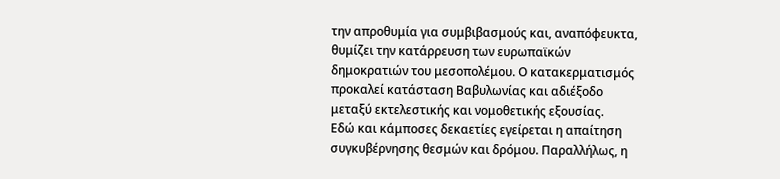την απροθυμία για συμβιβασμούς και, αναπόφευκτα, θυμίζει την κατάρρευση των ευρωπαϊκών δημοκρατιών του μεσοπολέμου. Ο κατακερματισμός προκαλεί κατάσταση Βαβυλωνίας και αδιέξοδο μεταξύ εκτελεστικής και νομοθετικής εξουσίας.
Εδώ και κάμποσες δεκαετίες εγείρεται η απαίτηση συγκυβέρνησης θεσμών και δρόμου. Παραλλήλως, η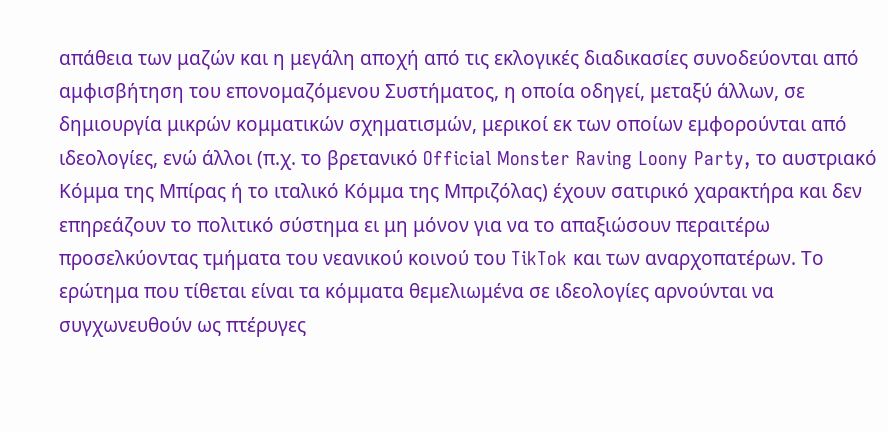απάθεια των μαζών και η μεγάλη αποχή από τις εκλογικές διαδικασίες συνοδεύονται από αμφισβήτηση του επονομαζόμενου Συστήματος, η οποία οδηγεί, μεταξύ άλλων, σε δημιουργία μικρών κομματικών σχηματισμών, μερικοί εκ των οποίων εμφορούνται από ιδεολογίες, ενώ άλλοι (π.χ. το βρετανικό Official Monster Raving Loony Party, το αυστριακό Κόμμα της Μπίρας ή το ιταλικό Κόμμα της Μπριζόλας) έχουν σατιρικό χαρακτήρα και δεν επηρεάζουν το πολιτικό σύστημα ει μη μόνον για να το απαξιώσουν περαιτέρω προσελκύοντας τμήματα του νεανικού κοινού του TikTok και των αναρχοπατέρων. Το ερώτημα που τίθεται είναι τα κόμματα θεμελιωμένα σε ιδεολογίες αρνούνται να συγχωνευθούν ως πτέρυγες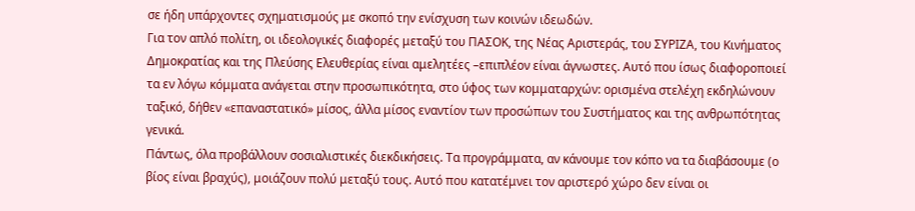σε ήδη υπάρχοντες σχηματισμούς με σκοπό την ενίσχυση των κοινών ιδεωδών.
Για τον απλό πολίτη, οι ιδεολογικές διαφορές μεταξύ του ΠΑΣΟΚ, της Νέας Αριστεράς, του ΣΥΡΙΖΑ, του Κινήματος Δημοκρατίας και της Πλεύσης Ελευθερίας είναι αμελητέες –επιπλέον είναι άγνωστες. Αυτό που ίσως διαφοροποιεί τα εν λόγω κόμματα ανάγεται στην προσωπικότητα, στο ύφος των κομματαρχών: ορισμένα στελέχη εκδηλώνουν ταξικό, δήθεν «επαναστατικό» μίσος, άλλα μίσος εναντίον των προσώπων του Συστήματος και της ανθρωπότητας γενικά.
Πάντως, όλα προβάλλουν σοσιαλιστικές διεκδικήσεις. Τα προγράμματα, αν κάνουμε τον κόπο να τα διαβάσουμε (ο βίος είναι βραχύς), μοιάζουν πολύ μεταξύ τους. Αυτό που κατατέμνει τον αριστερό χώρο δεν είναι οι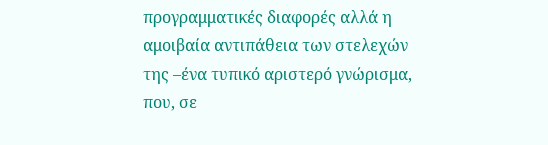προγραμματικές διαφορές αλλά η αμοιβαία αντιπάθεια των στελεχών της –ένα τυπικό αριστερό γνώρισμα, που, σε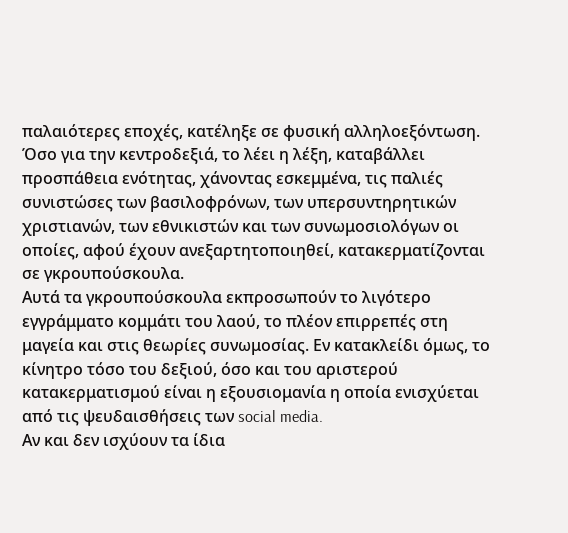παλαιότερες εποχές, κατέληξε σε φυσική αλληλοεξόντωση. Όσο για την κεντροδεξιά, το λέει η λέξη, καταβάλλει προσπάθεια ενότητας, χάνοντας εσκεμμένα, τις παλιές συνιστώσες των βασιλοφρόνων, των υπερσυντηρητικών χριστιανών, των εθνικιστών και των συνωμοσιολόγων οι οποίες, αφού έχουν ανεξαρτητοποιηθεί, κατακερματίζονται σε γκρουπούσκουλα.
Αυτά τα γκρουπούσκουλα εκπροσωπούν το λιγότερο εγγράμματο κομμάτι του λαού, το πλέον επιρρεπές στη μαγεία και στις θεωρίες συνωμοσίας. Εν κατακλείδι όμως, το κίνητρο τόσο του δεξιού, όσο και του αριστερού κατακερματισμού είναι η εξουσιομανία η οποία ενισχύεται από τις ψευδαισθήσεις των social media.
Αν και δεν ισχύουν τα ίδια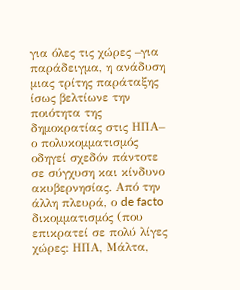για όλες τις χώρες –για παράδειγμα, η ανάδυση μιας τρίτης παράταξης ίσως βελτίωνε την ποιότητα της δημοκρατίας στις ΗΠΑ– ο πολυκομματισμός οδηγεί σχεδόν πάντοτε σε σύγχυση και κίνδυνο ακυβερνησίας. Από την άλλη πλευρά, ο de facto δικομματισμός (που επικρατεί σε πολύ λίγες χώρες: ΗΠΑ, Μάλτα,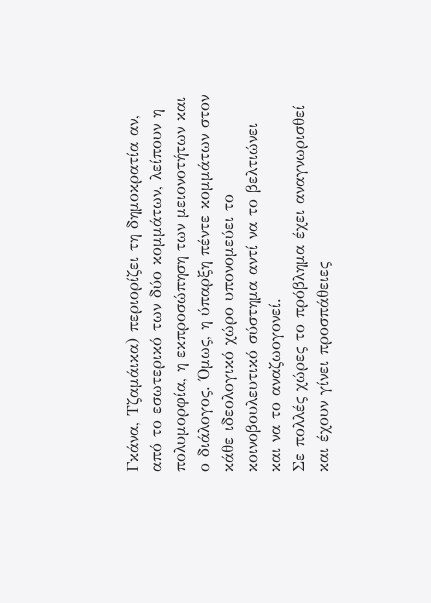Γκάνα, Τζαμάικα) περιορίζει τη δημοκρατία αν, από το εσωτερικό των δύο κομμάτων, λείπουν η πολυμορφία, η εκπροσώπηση των μειονοτήτων και ο διάλογος. Όμως, η ύπαρξη πέντε κομμάτων στον κάθε ιδεολογικό χώρο υπονομεύει το κοινοβουλευτικό σύστημα αντί να το βελτιώνει και να το αναζωογονεί.
Σε πολλές χώρες το πρόβλημα έχει αναγνωρισθεί και έχουν γίνει προσπάθειες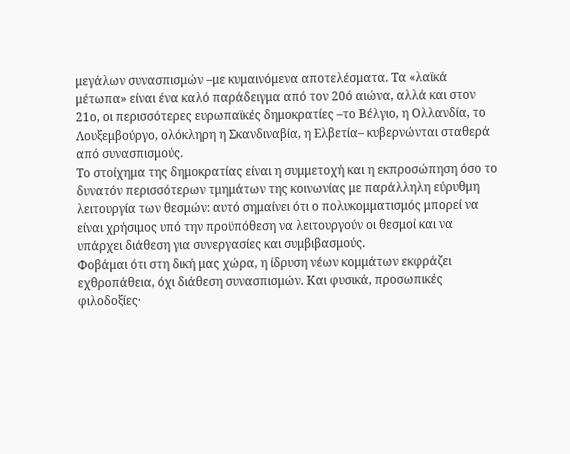μεγάλων συνασπισμών –με κυμαινόμενα αποτελέσματα. Τα «λαϊκά μέτωπα» είναι ένα καλό παράδειγμα από τον 20ό αιώνα, αλλά και στον 21ο, οι περισσότερες ευρωπαϊκές δημοκρατίες –το Βέλγιο, η Ολλανδία, το Λουξεμβούργο, ολόκληρη η Σκανδιναβία, η Ελβετία– κυβερνώνται σταθερά από συνασπισμούς.
Το στοίχημα της δημοκρατίας είναι η συμμετοχή και η εκπροσώπηση όσο το δυνατόν περισσότερων τμημάτων της κοινωνίας με παράλληλη εύρυθμη λειτουργία των θεσμών: αυτό σημαίνει ότι ο πολυκομματισμός μπορεί να είναι χρήσιμος υπό την προϋπόθεση να λειτουργούν οι θεσμοί και να υπάρχει διάθεση για συνεργασίες και συμβιβασμούς.
Φοβάμαι ότι στη δική μας χώρα, η ίδρυση νέων κομμάτων εκφράζει εχθροπάθεια, όχι διάθεση συνασπισμών. Και φυσικά, προσωπικές φιλοδοξίες·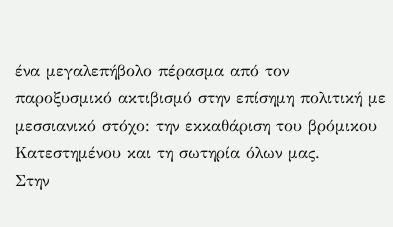ένα μεγαλεπήβολο πέρασμα από τον παροξυσμικό ακτιβισμό στην επίσημη πολιτική με μεσσιανικό στόχο: την εκκαθάριση του βρόμικου Κατεστημένου και τη σωτηρία όλων μας.
Στην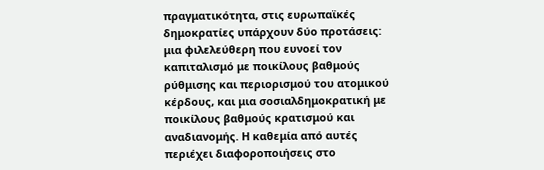πραγματικότητα, στις ευρωπαϊκές δημοκρατίες υπάρχουν δύο προτάσεις: μια φιλελεύθερη που ευνοεί τον καπιταλισμό με ποικίλους βαθμούς ρύθμισης και περιορισμού του ατομικού κέρδους, και μια σοσιαλδημοκρατική με ποικίλους βαθμούς κρατισμού και αναδιανομής. Η καθεμία από αυτές περιέχει διαφοροποιήσεις στο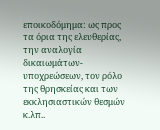εποικοδόμημα: ως προς τα όρια της ελευθερίας, την αναλογία δικαιωμάτων-υποχρεώσεων, τον ρόλο της θρησκείας και των εκκλησιαστικών θεσμών κ.λπ..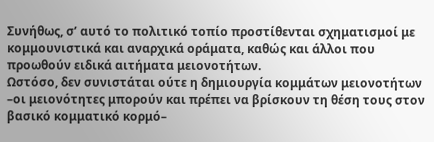Συνήθως, σ’ αυτό το πολιτικό τοπίο προστίθενται σχηματισμοί με κομμουνιστικά και αναρχικά οράματα, καθώς και άλλοι που προωθούν ειδικά αιτήματα μειονοτήτων.
Ωστόσο, δεν συνιστάται ούτε η δημιουργία κομμάτων μειονοτήτων –οι μειονότητες μπορούν και πρέπει να βρίσκουν τη θέση τους στον βασικό κομματικό κορμό–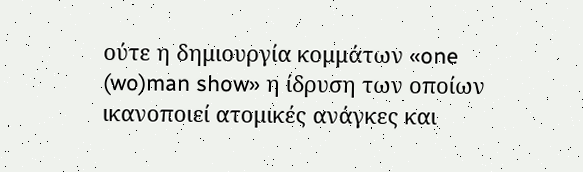ούτε η δημιουργία κομμάτων «one (wo)man show» η ίδρυση των οποίων ικανοποιεί ατομικές ανάγκες και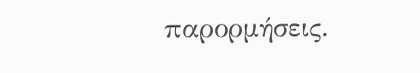παρορμήσεις.